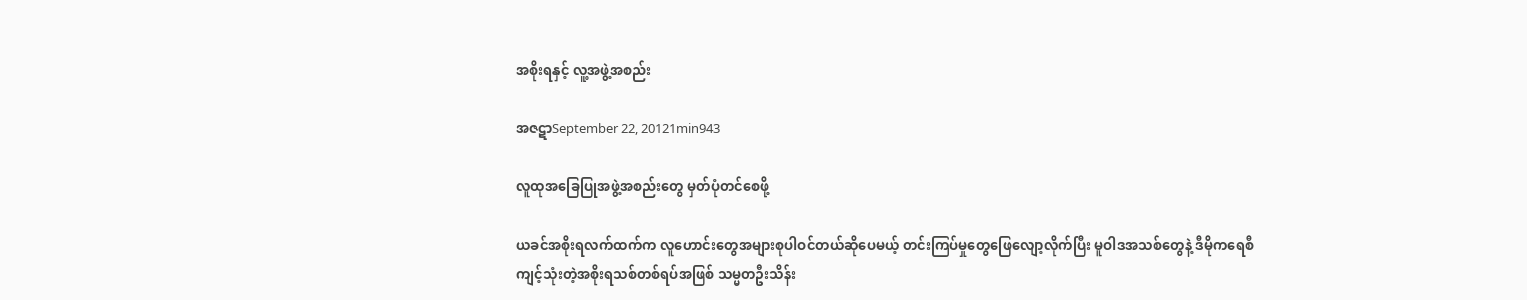အစိုးရနှင့် လူ့အဖွဲ့အစည်း

အဇဋာSeptember 22, 20121min943

လူထုအခြေပြုအဖွဲ့အစည်းတွေ မှတ်ပုံတင်စေဖို့

ယခင်အစိုးရလက်ထက်က လူဟောင်းတွေအများစုပါဝင်တယ်ဆိုပေမယ့် တင်းကြပ်မှုတွေဖြေလျော့လိုက်ပြီး မူဝါဒအသစ်တွေနဲ့ ဒီမိုကရေစီကျင့်သုံးတဲ့အစိုးရသစ်တစ်ရပ်အဖြစ် သမ္မတဦးသိန်း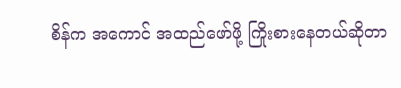စိန်က အကောင် အထည်ဖော်ဖို့ ကြိုးစားနေတယ်ဆိုတာ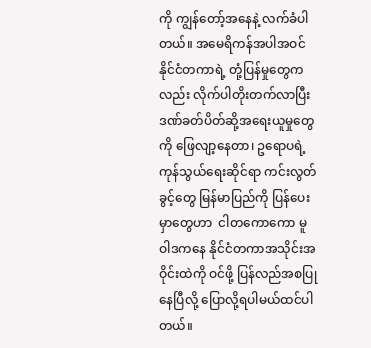ကို ကျွန်တော့်အနေနဲ့ လက်ခံပါတယ်။ အမေရိကန်အပါအဝင် နိုင်ငံတကာရဲ့ တုံ့ပြန်မှုတွေကလည်း လိုက်ပါတိုးတက်လာပြီး ဒဏ်ခတ်ပိတ်ဆို့အရေးယူမှုတွေကို ဖြေလျာ့နေတာ၊ ဥရောပရဲ့ ကုန်သွယ်ရေးဆိုင်ရာ ကင်းလွတ်ခွင့်တွေ မြန်မာပြည်ကို ပြန်ပေးမှာတွေဟာ  ငါတကောကော မူဝါဒကနေ နိုင်ငံတကာအသိုင်းအဝိုင်းထဲကို ဝင်ဖို့ ပြန်လည်အစပြုနေပြီလို့ ပြောလို့ရပါမယ်ထင်ပါတယ်။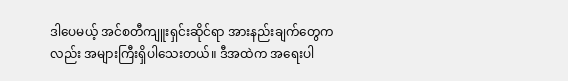ဒါပေမယ့် အင်စတီကျူးရှင်းဆိုင်ရာ အားနည်းချက်တွေကလည်း အများကြီးရှိပါသေးတယ်။ ဒီအထဲက အရေးပါ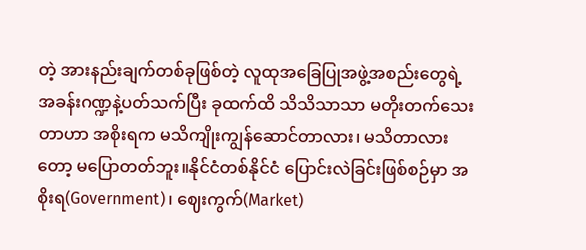တဲ့ အားနည်းချက်တစ်ခုဖြစ်တဲ့ လူထုအခြေပြုအဖွဲ့အစည်းတွေရဲ့ အခန်းဂဏ္ဍနဲ့ပတ်သက်ပြီး ခုထက်ထိ သိသိသာသာ မတိုးတက်သေးတာဟာ အစိုးရက မသိကျိုးကျွန်ဆောင်တာလား၊ မသိတာလားတော့ မပြောတတ်ဘူး။နိုင်ငံတစ်နိုင်ငံ ပြောင်းလဲခြင်းဖြစ်စဉ်မှာ အစိုးရ(Government)၊ ဈေးကွက်(Market)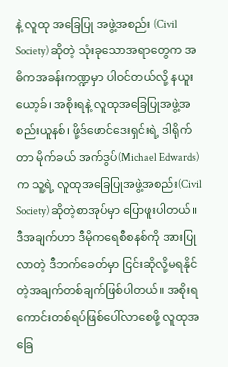နဲ့ လူထု အခြေပြု အဖွဲ့အစည်း (Civil Society) ဆိုတဲ့ သုံးခုသောအရာတွေက အဓိကအခန်းကဏ္ဍမှာ ပါဝင်တယ်လို့ နယူးယော့ခ်၊ အစိုးရနဲ့ လူထုအခြေပြုအဖွဲ့အစည်းယူနစ်၊ ဖို့ဒ်ဖောင်ဒေးရှင်းရဲ့ ဒါရိုက်တာ မိုက်ခယ် အက်ဒွပ်(Michael Edwards)က သူ့ရဲ့ လူထုအခြေပြုအဖွဲ့အစည်း(Civil Society) ဆိုတဲ့စာအုပ်မှာ ပြောဖူးပါတယ်။ ဒီအချက်ဟာ ဒီမိုကရေစီစနစ်ကို အားပြုလာတဲ့ ဒီဘက်ခေတ်မှာ ငြင်းဆိုလို့မရနိုင်တဲ့အချက်တစ်ချက်ဖြစ်ပါတယ်။ အစိုးရကောင်းတစ်ရပ်ဖြစ်ပေါ်လာစေဖို့ လူထုအခြေ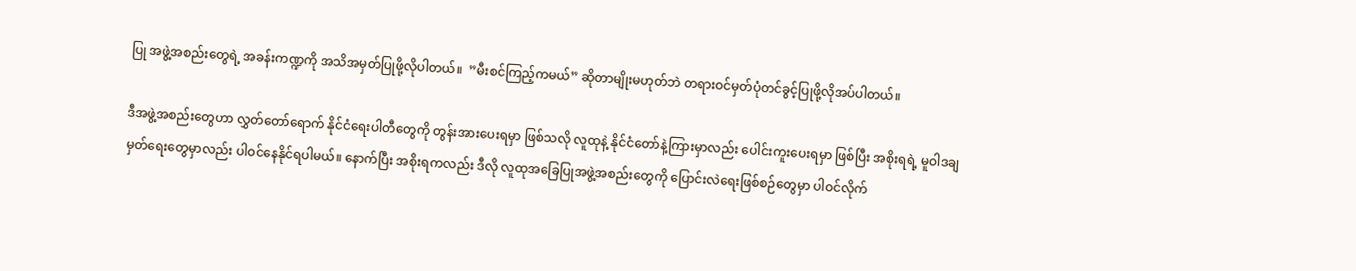ပြု အဖွဲ့အစည်းတွေရဲ့ အခန်းကဏ္ဍကို အသိအမှတ်ပြုဖို့လိုပါတယ်။  ”မီးစင်ကြည့်ကမယ်” ဆိုတာမျိုးမဟုတ်ဘဲ တရားဝင်မှတ်ပုံတင်ခွင့်ပြုဖို့လိုအပ်ပါတယ်။

ဒီအဖွဲ့အစည်းတွေဟာ လွှတ်တော်ရောက် နိုင်ငံရေးပါတီတွေကို တွန်းအားပေးရမှာ ဖြစ်သလို လူထုနဲ့ နိုင်ငံတော်နဲ့ကြားမှာလည်း ပေါင်းကူးပေးရမှာ ဖြစ်ပြီး အစိုးရရဲ့ မူဝါဒချမှတ်ရေးတွေမှာလည်း ပါဝင်နေနိုင်ရပါမယ်။ နောက်ပြီး အစိုးရကလည်း ဒီလို လူထုအခြေပြုအဖွဲ့အစည်းတွေကို ပြောင်းလဲရေးဖြစ်စဉ်တွေမှာ ပါဝင်လိုက်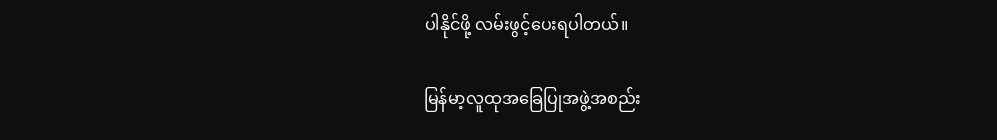ပါနိုင်ဖို့ လမ်းဖွင့်ပေးရပါတယ်။

မြန်မာ့လူထုအခြေပြုအဖွဲ့အစည်း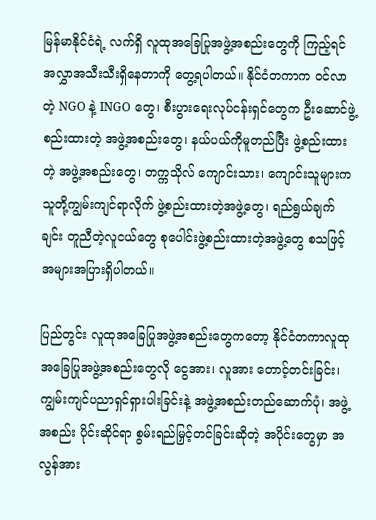မြန်မာနိုင်ငံရဲ့ လက်ရှိ လူထုအခြေပြုအဖွဲ့အစည်းတွေကို ကြည့်ရင် အလွှာအသီးသီးရှိနေတာကို တွေ့ရပါတယ်။ နိုင်ငံတကာက ဝင်လာတဲ့ NGO နဲ့ INGO တွေ၊ စီးပွားရေးလုပ်ငန်းရှင်တွေက ဦးဆောင်ဖွဲ့စည်းထားတဲ့ အဖွဲ့အစည်းတွေ၊ နယ်ပယ်ကိုမူတည်ပြီး ဖွဲ့စည်းထားတဲ့ အဖွဲ့အစည်းတွေ၊ တက္ကသိုလ် ကျောင်းသား၊ ကျောင်းသူများက သူတို့ကျွမ်းကျင်ရာလိုက် ဖွဲ့စည်းထားတဲ့အဖွဲ့တွေ၊ ရည်ရွယ်ချက်ချင်း တူညီတဲ့လူငယ်တွေ စုပေါင်းဖွဲ့စည်းထားတဲ့အဖွဲ့တွေ စသဖြင့် အများအပြားရှိပါတယ်။

ပြည်တွင်း လူထုအခြေပြုအဖွဲ့အစည်းတွေကတော့ နိုင်ငံတကာလူထုအခြေပြုအဖွဲ့အစည်းတွေလို ငွေအား၊ လူအား တောင့်တင်းခြင်း၊ ကျွမ်းကျင်ပညာရှင်ရှားပါးခြင်းနဲ့ အဖွဲ့အစည်းတည်ဆောက်ပုံ၊ အဖွဲ့အစည်း ပိုင်းဆိုင်ရာ စွမ်းရည်မြှင့်တင်ခြင်းဆိုတဲ့ အပိုင်းတွေမှာ အလွန်အား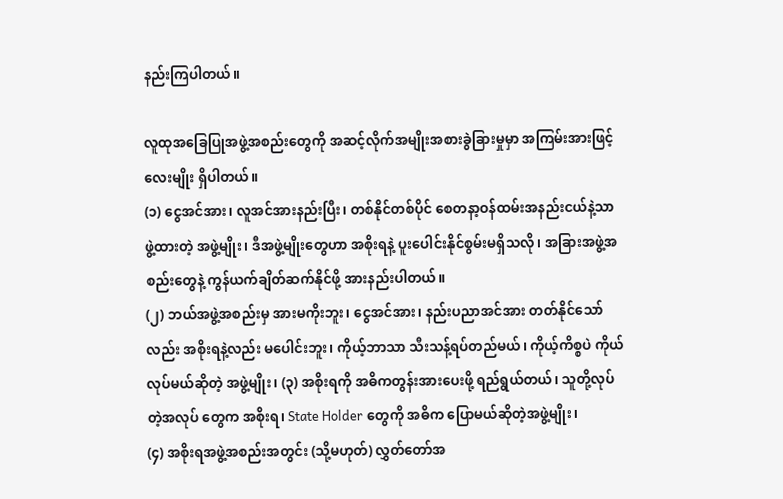နည်းကြပါတယ်။

လူထုအခြေပြုအဖွဲ့အစည်းတွေကို အဆင့်လိုက်အမျိုးအစားခွဲခြားမှုမှာ အကြမ်းအားဖြင့် လေးမျိုး ရှိပါတယ်။
(၁) ငွေအင်အား၊ လူအင်အားနည်းပြီး၊ တစ်နိုင်တစ်ပိုင် စေတနာ့ဝန်ထမ်းအနည်းငယ်နဲ့သာ ဖွဲ့ထားတဲ့ အဖွဲ့မျိုး၊ ဒီအဖွဲ့မျိုးတွေဟာ အစိုးရနဲ့ ပူးပေါင်းနိုင်စွမ်းမရှိသလို၊ အခြားအဖွဲ့အစည်းတွေနဲ့ ကွန်ယက်ချိတ်ဆက်နိုင်ဖို့ အားနည်းပါတယ်။
(၂) ဘယ်အဖွဲ့အစည်းမှ အားမကိုးဘူး၊ ငွေအင်အား၊ နည်းပညာအင်အား တတ်နိုင်သော်လည်း အစိုးရနဲ့လည်း မပေါင်းဘူး၊ ကိုယ့်ဘာသာ သီးသန့်ရပ်တည်မယ်၊ ကိုယ့်ကိစ္စပဲ ကိုယ်လုပ်မယ်ဆိုတဲ့ အဖွဲ့မျိုး၊ (၃) အစိုးရကို အဓိကတွန်းအားပေးဖို့ ရည်ရွယ်တယ်၊ သူတို့လုပ်တဲ့အလုပ် တွေက အစိုးရ၊ State Holder တွေကို အဓိက ပြောမယ်ဆိုတဲ့အဖွဲ့မျိုး၊
(၄) အစိုးရအဖွဲ့အစည်းအတွင်း (သို့မဟုတ်) လွှတ်တော်အ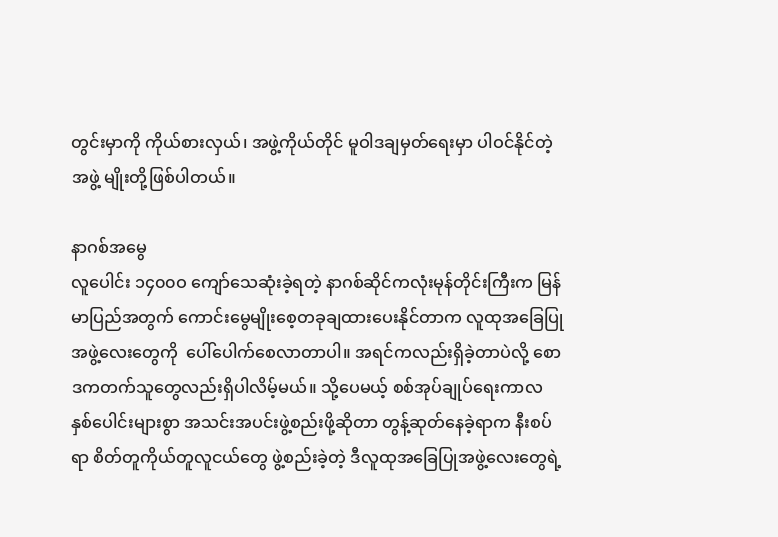တွင်းမှာကို ကိုယ်စားလှယ်၊ အဖွဲ့ကိုယ်တိုင် မူဝါဒချမှတ်ရေးမှာ ပါဝင်နိုင်တဲ့အဖွဲ့ မျိုးတို့ဖြစ်ပါတယ်။

နာဂစ်အမွေ
လူပေါင်း ၁၄၀၀ဝ ကျော်သေဆုံးခဲ့ရတဲ့ နာဂစ်ဆိုင်ကလုံးမုန်တိုင်းကြီးက မြန်မာပြည်အတွက် ကောင်းမွေမျိုးစေ့တခုချထားပေးနိုင်တာက လူထုအခြေပြုအဖွဲ့လေးတွေကို  ပေါ်ပေါက်စေလာတာပါ။ အရင်ကလည်းရှိခဲ့တာပဲလို့ စောဒကတက်သူတွေလည်းရှိပါလိမ့်မယ်။ သို့ပေမယ့် စစ်အုပ်ချုပ်ရေးကာလ နှစ်ပေါင်းများစွာ အသင်းအပင်းဖွဲ့စည်းဖို့ဆိုတာ တွန့်ဆုတ်နေခဲ့ရာက နီးစပ်ရာ စိတ်တူကိုယ်တူလူငယ်တွေ ဖွဲ့စည်းခဲ့တဲ့ ဒီလူထုအခြေပြုအဖွဲ့လေးတွေရဲ့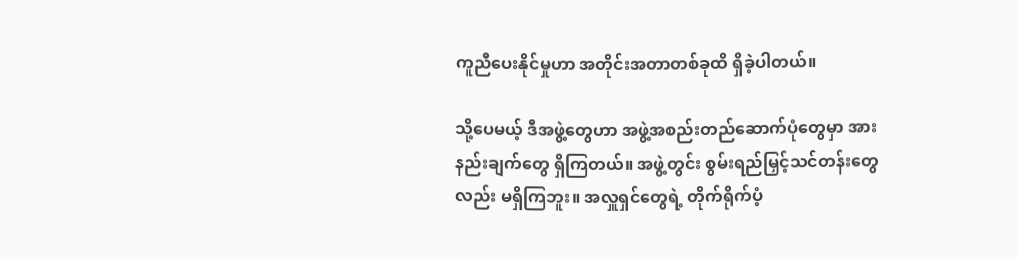ကူညီပေးနိုင်မှုဟာ အတိုင်းအတာတစ်ခုထိ ရှိခဲ့ပါတယ်။

သို့ပေမယ့် ဒီအဖွဲ့တွေဟာ အဖွဲ့အစည်းတည်ဆောက်ပုံတွေမှာ အားနည်းချက်တွေ ရှိကြတယ်။ အဖွဲ့တွင်း စွမ်းရည်မြှင့်သင်တန်းတွေလည်း မရှိကြဘူး။ အလှူရှင်တွေရဲ့ တိုက်ရိုက်ပံ့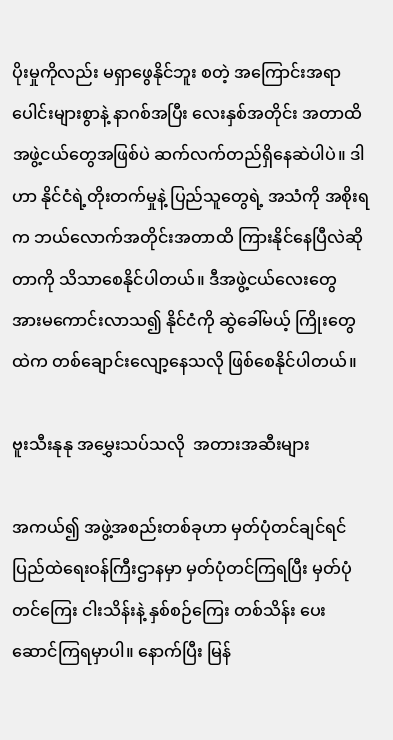ပိုးမှုကိုလည်း မရှာဖွေနိုင်ဘူး စတဲ့ အကြောင်းအရာပေါင်းများစွာနဲ့ နာဂစ်အပြီး လေးနှစ်အတိုင်း အတာထိ အဖွဲ့ငယ်တွေအဖြစ်ပဲ ဆက်လက်တည်ရှိနေဆဲပါပဲ။ ဒါဟာ နိုင်ငံရဲ့တိုးတက်မှုနဲ့ ပြည်သူတွေရဲ့ အသံကို အစိုးရက ဘယ်လောက်အတိုင်းအတာထိ ကြားနိုင်နေပြီလဲဆိုတာကို သိသာစေနိုင်ပါတယ်။ ဒီအဖွဲ့ငယ်လေးတွေ အားမကောင်းလာသ၍ နိုင်ငံကို ဆွဲခေါ်မယ့် ကြိုးတွေထဲက တစ်ချောင်းလျော့နေသလို ဖြစ်စေနိုင်ပါတယ်။

ဗူးသီးနုနု အမွှေးသပ်သလို  အတားအဆီးများ

အကယ်၍ အဖွဲ့အစည်းတစ်ခုဟာ မှတ်ပုံတင်ချင်ရင် ပြည်ထဲရေးဝန်ကြီးဌာနမှာ မှတ်ပုံတင်ကြရပြီး မှတ်ပုံတင်ကြေး ငါးသိန်းနဲ့ နှစ်စဉ်ကြေး တစ်သိန်း ပေးဆောင်ကြရမှာပါ။ နောက်ပြီး မြန်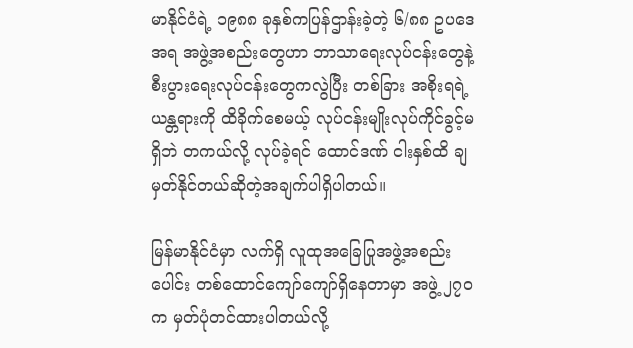မာနိုင်ငံရဲ့ ၁၉၈၈ ခုနှစ်ကပြန်ဌာန်းခဲ့တဲ့ ၆/၈၈ ဥပဒေအရ အဖွဲ့အစည်းတွေဟာ ဘာသာရေးလုပ်ငန်းတွေနဲ့ စီးပွားရေးလုပ်ငန်းတွေကလွဲပြီး တစ်ခြား အစိုးရရဲ့ ယန္တရားကို ထိခိုက်စေမယ့် လုပ်ငန်းမျိုးလုပ်ကိုင်ခွင့်မရှိဘဲ တကယ်လို့ လုပ်ခဲ့ရင် ထောင်ဒဏ် ငါးနှစ်ထိ ချမှတ်နိုင်တယ်ဆိုတဲ့အချက်ပါရှိပါတယ်။

မြန်မာနိုင်ငံမှာ လက်ရှိ လူထုအခြေပြုအဖွဲ့အစည်းပေါင်း တစ်ထောင်ကျော်ကျော်ရှိနေတာမှာ အဖွဲ့ ၂၇ဝ က မှတ်ပုံတင်ထားပါတယ်လို့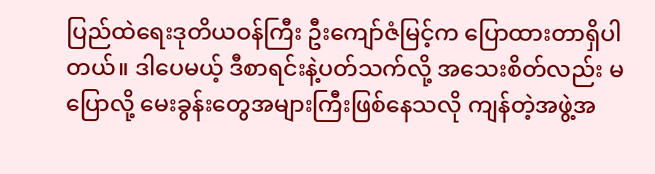ပြည်ထဲရေးဒုတိယဝန်ကြီး ဦးကျော်ဇံမြင့်က ပြောထားတာရှိပါတယ်။ ဒါပေမယ့် ဒီစာရင်းနဲ့ပတ်သက်လို့ အသေးစိတ်လည်း မပြောလို့ မေးခွန်းတွေအများကြီးဖြစ်နေသလို ကျန်တဲ့အဖွဲ့အ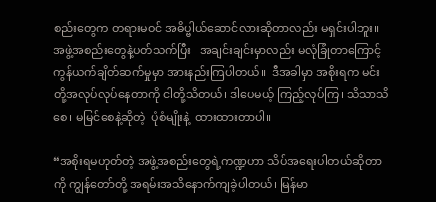စည်းတွေက တရားမဝင် အဓိပ္ဗါယ်ဆောင်လားဆိုတာလည်း မရှင်းပါဘူး။ အဖွဲ့အစည်းတွေနဲ့ပတ်သက်ပြီး   အချင်းချင်းမှာလည်း မလုံခြုံတာကြောင့် ကွန်ယက်ချိတ်ဆက်မှုမှာ အားနည်းကြပါတယ်။  ဒီအခါမှာ အစိုးရက မင်းတို့အလုပ်လုပ်နေတာကို ငါတို့သိတယ်၊ ဒါပေမယ့် ကြည့်လုပ်ကြ၊ သိသာသိစေ၊ မမြင်စေနဲ့ဆိုတဲ့  ပုံစံမျိုးနဲ့  ထားထားတာပါ။

“အစိုးရမဟုတ်တဲ့ အဖွဲ့အစည်းတွေရဲ့ကဏ္ဍဟာ သိပ်အရေးပါတယ်ဆိုတာကို ကျွန်တော်တို့ အရမ်းအသိနောက်ကျခဲ့ပါတယ်၊ မြန်မာ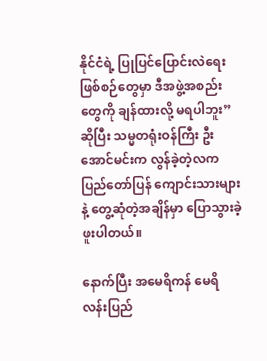နိုင်ငံရဲ့ ပြုပြင်ပြောင်းလဲရေးဖြစ်စဉ်တွေမှာ ဒီအဖွဲ့အစည်းတွေကို ချန်ထားလို့ မရပါဘူး” ဆိုပြီး သမ္မတရုံးဝန်ကြီး ဦးအောင်မင်းက လွန်ခဲ့တဲ့လက ပြည်တော်ပြန် ကျောင်းသားများနဲ့ တွေ့ဆုံတဲ့အချိန်မှာ ပြောသွားခဲ့ဖူးပါတယ်။

နောက်ပြီး အမေရိကန် မေရိလန်းပြည်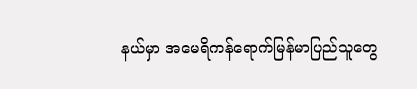နယ်မှာ အမေရိကန်ရောက်မြန်မာပြည်သူတွေ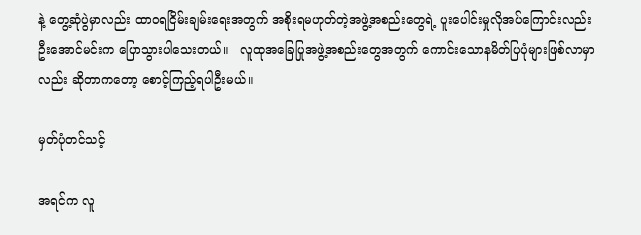နဲ့ တွေ့ဆုံပွဲမှာလည်း ထာဝရငြိမ်းချမ်းရေးအတွက် အစိုးရမဟုတ်တဲ့အဖွဲ့အစည်းတွေရဲ့ ပူးပေါင်းမှုလိုအပ်ကြောင်းလည်း ဦးအောင်မင်းက ပြောသွားပါသေးတယ်။   လူထုအခြေပြုအဖွဲ့အစည်းတွေအတွက် ကောင်းသောနမိတ်ပြပုံများဖြစ်လာမှာလည်း ဆိုတာကတော့ စောင့်ကြည့်ရပါဦးမယ်။

မှတ်ပုံတင်သင့်

အရင်က လူ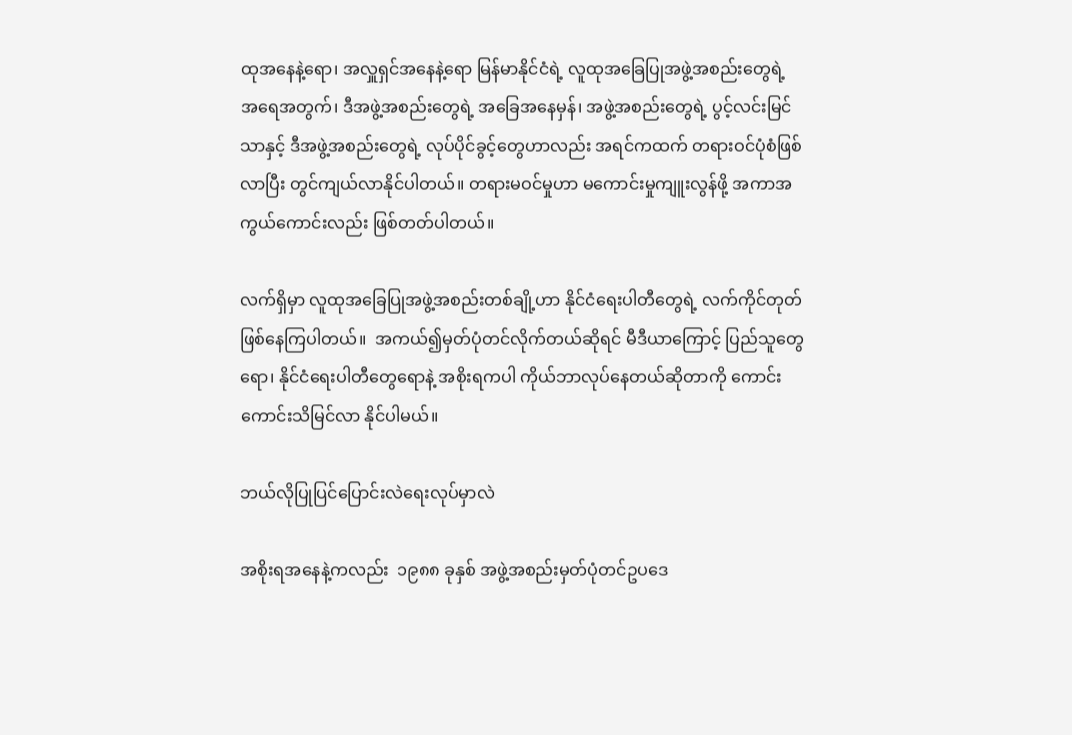ထုအနေနဲ့ရော၊ အလှူရှင်အနေနဲ့ရော မြန်မာနိုင်ငံရဲ့ လူထုအခြေပြုအဖွဲ့အစည်းတွေရဲ့ အရေအတွက်၊ ဒီအဖွဲ့အစည်းတွေရဲ့ အခြေအနေမှန်၊ အဖွဲ့အစည်းတွေရဲ့ ပွင့်လင်းမြင်သာနှင့် ဒီအဖွဲ့အစည်းတွေရဲ့ လုပ်ပိုင်ခွင့်တွေဟာလည်း အရင်ကထက် တရားဝင်ပုံစံဖြစ်လာပြီး တွင်ကျယ်လာနိုင်ပါတယ်။ တရားမဝင်မှုဟာ မကောင်းမှုကျူးလွန်ဖို့ အကာအကွယ်ကောင်းလည်း ဖြစ်တတ်ပါတယ်။

လက်ရှိမှာ လူထုအခြေပြုအဖွဲ့အစည်းတစ်ချို့ဟာ နိုင်ငံရေးပါတီတွေရဲ့ လက်ကိုင်တုတ်ဖြစ်နေကြပါတယ်။  အကယ်၍မှတ်ပုံတင်လိုက်တယ်ဆိုရင် မီဒီယာကြောင့် ပြည်သူတွေရော၊ နိုင်ငံရေးပါတီတွေရောနဲ့ အစိုးရကပါ ကိုယ်ဘာလုပ်နေတယ်ဆိုတာကို ကောင်းကောင်းသိမြင်လာ နိုင်ပါမယ်။

ဘယ်လိုပြုပြင်ပြောင်းလဲရေးလုပ်မှာလဲ

အစိုးရအနေနဲ့ကလည်း  ၁၉၈၈ ခုနှစ် အဖွဲ့အစည်းမှတ်ပုံတင်ဥပဒေ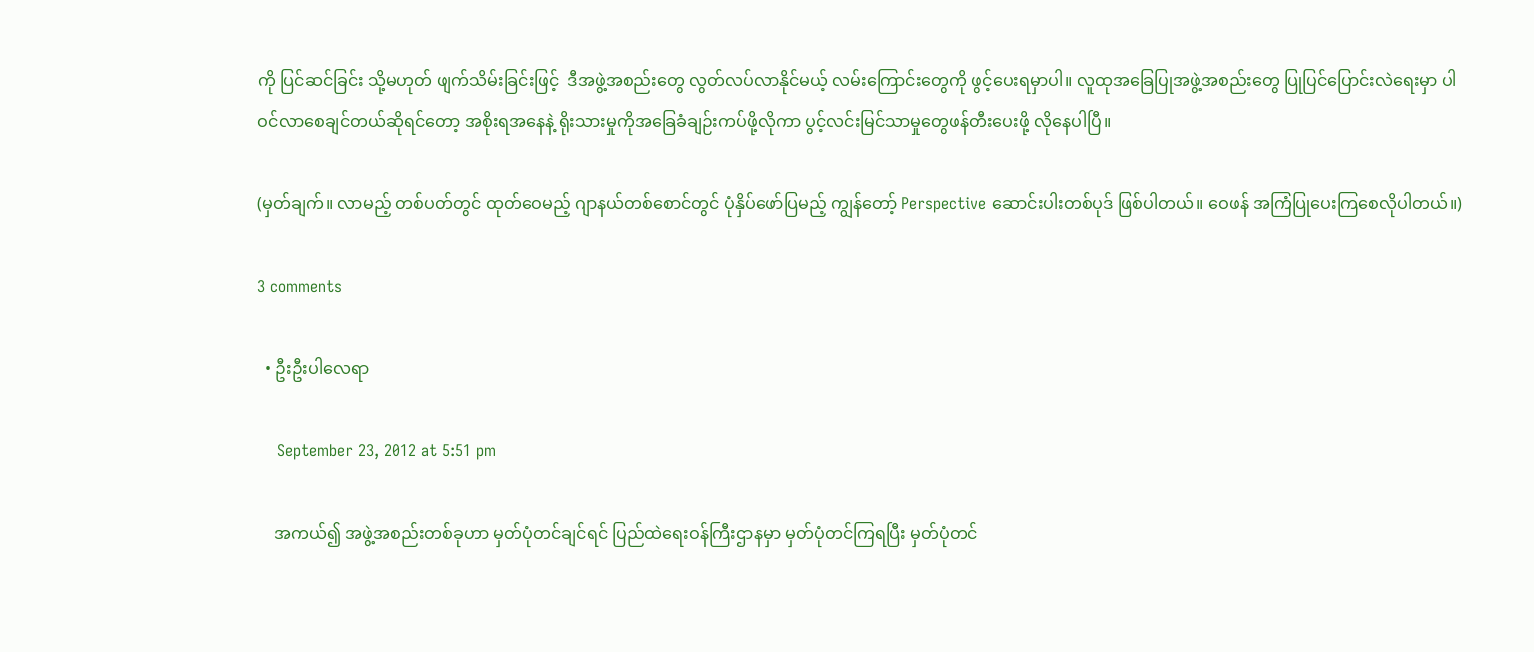ကို ပြင်ဆင်ခြင်း သို့မဟုတ် ဖျက်သိမ်းခြင်းဖြင့်  ဒီအဖွဲ့အစည်းတွေ လွတ်လပ်လာနိုင်မယ့် လမ်းကြောင်းတွေကို ဖွင့်ပေးရမှာပါ။ လူထုအခြေပြုအဖွဲ့အစည်းတွေ ပြုပြင်ပြောင်းလဲရေးမှာ ပါဝင်လာစေချင်တယ်ဆိုရင်တော့ အစိုးရအနေနဲ့ ရိုးသားမှုကိုအခြေခံချဉ်းကပ်ဖို့လိုကာ ပွင့်လင်းမြင်သာမှုတွေဖန်တီးပေးဖို့ လိုနေပါပြီ။

(မှတ်ချက်။ လာမည့် တစ်ပတ်တွင် ထုတ်ဝေမည့် ဂျာနယ်တစ်စောင်တွင် ပုံနှိပ်ဖော်ပြမည့် ကျွန်တော့် Perspective ဆောင်းပါးတစ်ပုဒ် ဖြစ်ပါတယ်။ ဝေဖန် အကြံပြုပေးကြစေလိုပါတယ်။)

3 comments

  • ဦးဦးပါလေရာ

    September 23, 2012 at 5:51 pm

    အကယ်၍ အဖွဲ့အစည်းတစ်ခုဟာ မှတ်ပုံတင်ချင်ရင် ပြည်ထဲရေးဝန်ကြီးဌာနမှာ မှတ်ပုံတင်ကြရပြီး မှတ်ပုံတင်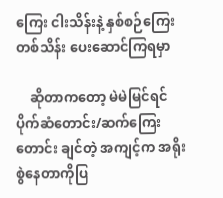ကြေး ငါးသိန်းနဲ့ နှစ်စဉ်ကြေး တစ်သိန်း ပေးဆောင်ကြရမှာ

    ဆိုတာကတော့ မဲမဲမြင်ရင် ပိုက်ဆံတောင်း/ဆက်ကြေးတောင်း ချင်တဲ့ အကျင့်က အရိုးစွဲနေတာကိုပြ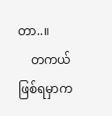တာ..။
    တကယ်ဖြစ်ရမှာက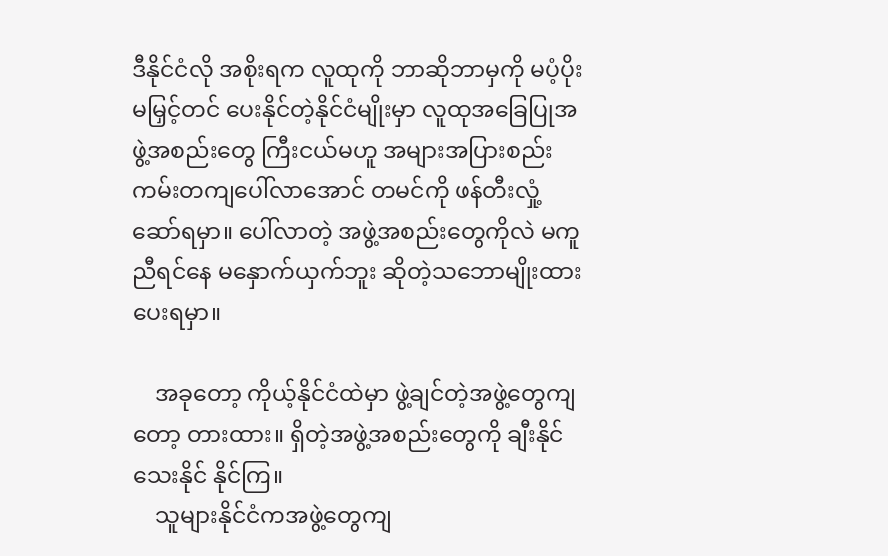ဒီနိုင်ငံလို အစိုးရက လူထုကို ဘာဆိုဘာမှကို မပံ့ပိုး မမြှင့်တင် ပေးနိုင်တဲ့နိုင်ငံမျိုးမှာ လူထုအခြေပြုအဖွဲ့အစည်းတွေ ကြီးငယ်မဟူ အများအပြားစည်းကမ်းတကျပေါ်လာအောင် တမင်ကို ဖန်တီးလှုံ့ဆော်ရမှာ။ ပေါ်လာတဲ့ အဖွဲ့အစည်းတွေကိုလဲ မကူညီရင်နေ မနှောက်ယှက်ဘူး ဆိုတဲ့သဘောမျိုးထားပေးရမှာ။

    အခုတော့ ကိုယ့်နိုင်ငံထဲမှာ ဖွဲ့ချင်တဲ့အဖွဲ့တွေကျတော့ တားထား။ ရှိတဲ့အဖွဲ့အစည်းတွေကို ချီးနိုင်သေးနိုင် နိုင်ကြ။
    သူများနိုင်ငံကအဖွဲ့တွေကျ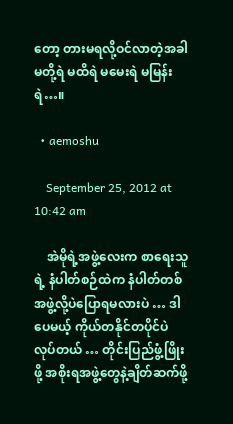တော့ တားမရလို့ဝင်လာတဲ့အခါ မတို့ရဲ မထိရဲ မမေးရဲ မမြန်းရဲ…။

  • aemoshu

    September 25, 2012 at 10:42 am

    အဲမိုရဲ့အဖွဲ့လေးက စာရေးသူရဲ့ နံပါတ်စဉ်ထဲက နံပါတ်တစ်အဖွဲ့လို့ပဲပြောရမလားပဲ … ဒါပေမယ့် ကိုယ်တနိုင်တပိုင်ပဲလုပ်တယ် … တိုင်းပြည်ဖွံ့ဖြိုးဖို့ အစိုးရအဖွဲ့တွေနဲ့ချိတ်ဆက်ဖို့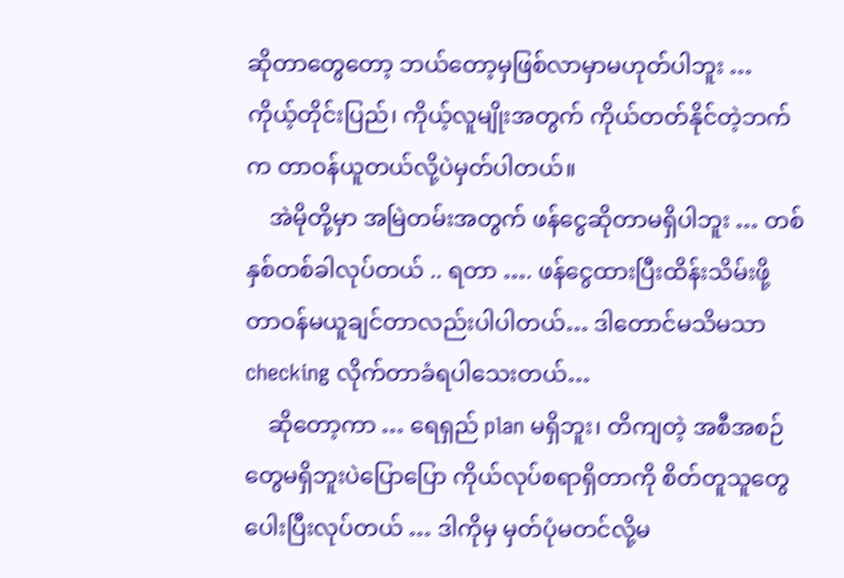ဆိုတာတွေတော့ ဘယ်တော့မှဖြစ်လာမှာမဟုတ်ပါဘူး … ကိုယ့်တိုင်းပြည်၊ ကိုယ့်လူမျိုးအတွက် ကိုယ်တတ်နိုင်တဲ့ဘက်က တာဝန်ယူတယ်လို့ပဲမှတ်ပါတယ်။
    အဲမိုတို့မှာ အမြဲတမ်းအတွက် ဖန်ငွေဆိုတာမရှိပါဘူး … တစ်နှစ်တစ်ခါလုပ်တယ် .. ရတာ …. ဖန်ငွေထားပြီးထိန်းသိမ်းဖို့တာဝန်မယူချင်တာလည်းပါပါတယ်… ဒါတောင်မသိမသာ checking လိုက်တာခံရပါသေးတယ်…
    ဆိုတော့ကာ … ရေရှည် plan မရှိဘူး၊ တိကျတဲ့ အစီအစဉ်တွေမရှိဘူးပဲပြောပြော ကိုယ်လုပ်စရာရှိတာကို စိတ်တူသူတွေပေါးပြီးလုပ်တယ် … ဒါကိုမှ မှတ်ပုံမတင်လို့မ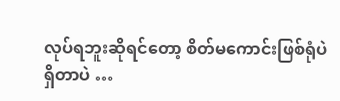လုပ်ရဘူးဆိုရင်တော့ စိတ်မကောင်းဖြစ်ရုံပဲရှိတာပဲ …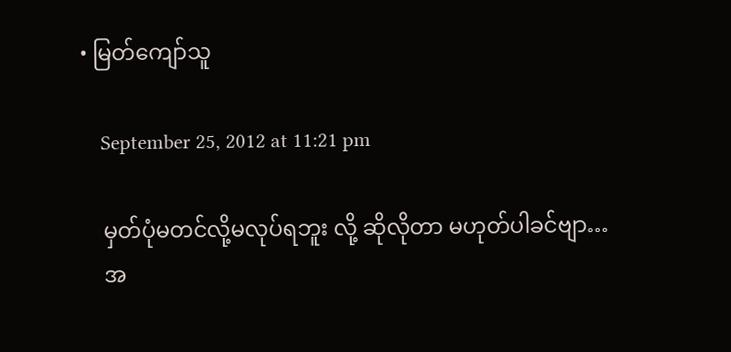• မြတ်ကျော်သူ

    September 25, 2012 at 11:21 pm

    မှတ်ပုံမတင်လို့မလုပ်ရဘူး လို့ ဆိုလိုတာ မဟုတ်ပါခင်ဗျာ…
    အ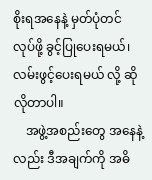စိုးရအနေနဲ့ မှတ်ပုံတင်လုပ်ဖို့ ခွင့်ပြုပေးရမယ်၊ လမ်းဖွင့်ပေးရမယ် လို့ ဆိုလိုတာပါ။
    အဖွဲ့အစည်းတွေ အနေနဲ့လည်း ဒီအချက်ကို အဓိ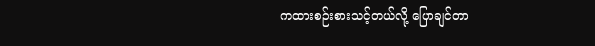ကထားစဉ်းစားသင့်တယ်လို့ ပြောချင်တာ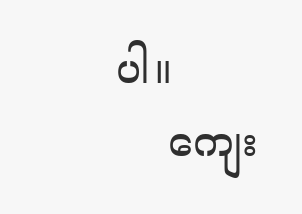ပါ။
    ကျေး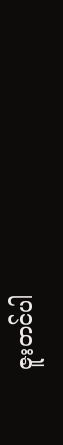ဇူးတင်ပါ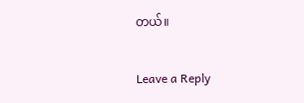တယ်။

Leave a Reply